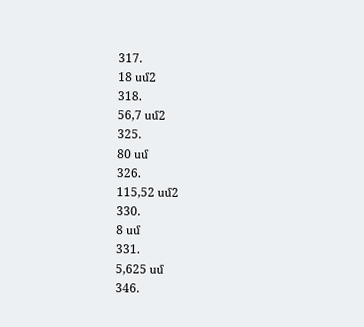317.
18 սմ2
318.
56,7 սմ2
325.
80 սմ
326.
115,52 սմ2
330.
8 սմ
331.
5,625 սմ
346.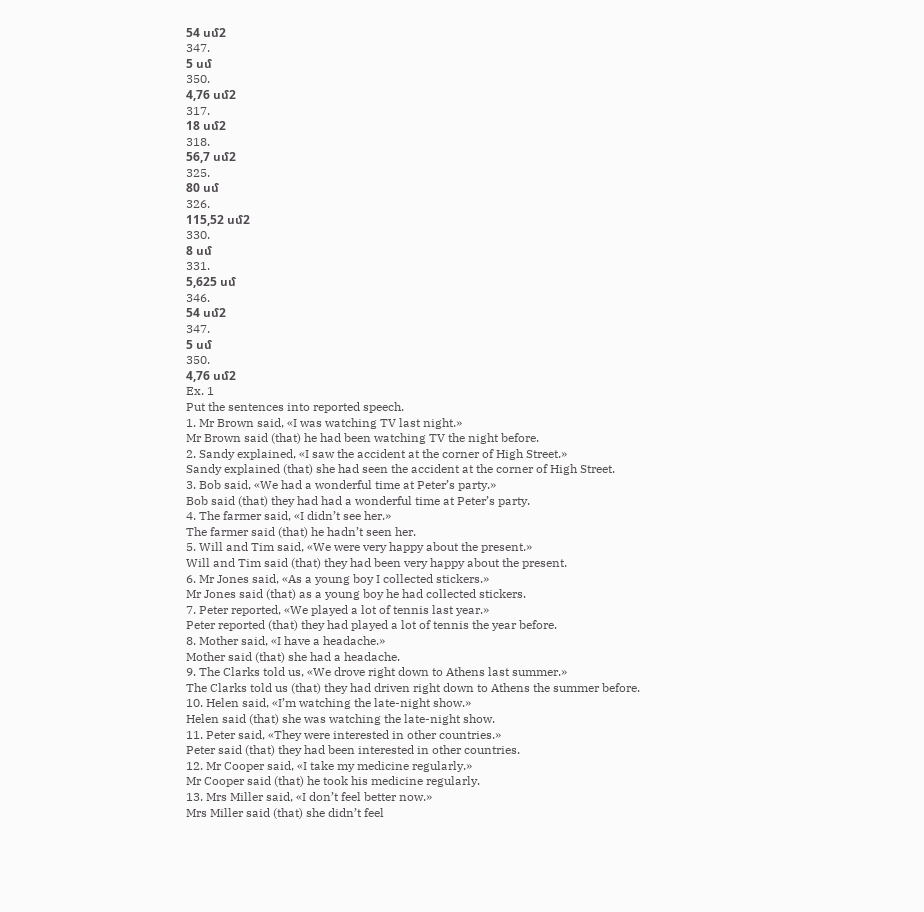54 սմ2
347.
5 սմ
350.
4,76 սմ2
317.
18 սմ2
318.
56,7 սմ2
325.
80 սմ
326.
115,52 սմ2
330.
8 սմ
331.
5,625 սմ
346.
54 սմ2
347.
5 սմ
350.
4,76 սմ2
Ex. 1
Put the sentences into reported speech.
1. Mr Brown said, «I was watching TV last night.»
Mr Brown said (that) he had been watching TV the night before.
2. Sandy explained, «I saw the accident at the corner of High Street.»
Sandy explained (that) she had seen the accident at the corner of High Street.
3. Bob said, «We had a wonderful time at Peter’s party.»
Bob said (that) they had had a wonderful time at Peter’s party.
4. The farmer said, «I didn’t see her.»
The farmer said (that) he hadn’t seen her.
5. Will and Tim said, «We were very happy about the present.»
Will and Tim said (that) they had been very happy about the present.
6. Mr Jones said, «As a young boy I collected stickers.»
Mr Jones said (that) as a young boy he had collected stickers.
7. Peter reported, «We played a lot of tennis last year.»
Peter reported (that) they had played a lot of tennis the year before.
8. Mother said, «I have a headache.»
Mother said (that) she had a headache.
9. The Clarks told us, «We drove right down to Athens last summer.»
The Clarks told us (that) they had driven right down to Athens the summer before.
10. Helen said, «I’m watching the late-night show.»
Helen said (that) she was watching the late-night show.
11. Peter said, «They were interested in other countries.»
Peter said (that) they had been interested in other countries.
12. Mr Cooper said, «I take my medicine regularly.»
Mr Cooper said (that) he took his medicine regularly.
13. Mrs Miller said, «I don’t feel better now.»
Mrs Miller said (that) she didn’t feel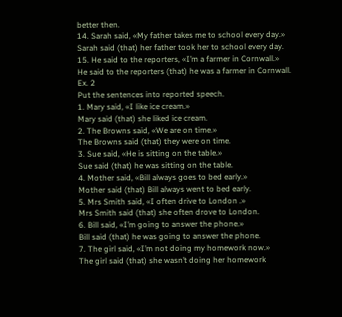better then.
14. Sarah said, «My father takes me to school every day.»
Sarah said (that) her father took her to school every day.
15. He said to the reporters, «I’m a farmer in Cornwall.»
He said to the reporters (that) he was a farmer in Cornwall.
Ex. 2
Put the sentences into reported speech.
1. Mary said, «I like ice cream.»
Mary said (that) she liked ice cream.
2. The Browns said, «We are on time.»
The Browns said (that) they were on time.
3. Sue said, «He is sitting on the table.»
Sue said (that) he was sitting on the table.
4. Mother said, «Bill always goes to bed early.»
Mother said (that) Bill always went to bed early.
5. Mrs Smith said, «I often drive to London .»
Mrs Smith said (that) she often drove to London.
6. Bill said, «I’m going to answer the phone.»
Bill said (that) he was going to answer the phone.
7. The girl said, «I’m not doing my homework now.»
The girl said (that) she wasn’t doing her homework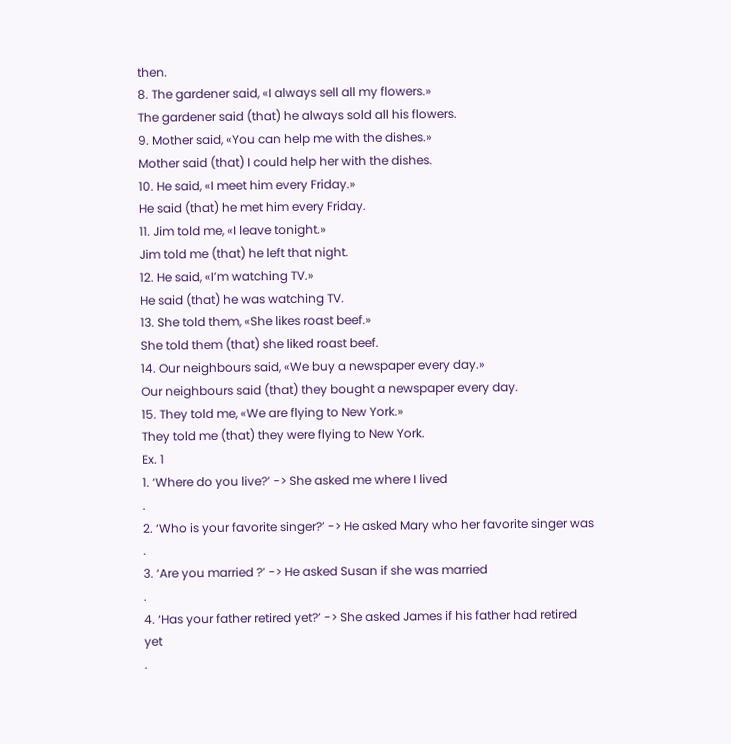then.
8. The gardener said, «I always sell all my flowers.»
The gardener said (that) he always sold all his flowers.
9. Mother said, «You can help me with the dishes.»
Mother said (that) I could help her with the dishes.
10. He said, «I meet him every Friday.»
He said (that) he met him every Friday.
11. Jim told me, «I leave tonight.»
Jim told me (that) he left that night.
12. He said, «I’m watching TV.»
He said (that) he was watching TV.
13. She told them, «She likes roast beef.»
She told them (that) she liked roast beef.
14. Our neighbours said, «We buy a newspaper every day.»
Our neighbours said (that) they bought a newspaper every day.
15. They told me, «We are flying to New York.»
They told me (that) they were flying to New York.
Ex. 1
1. ‘Where do you live?’ -> She asked me where I lived
.
2. ‘Who is your favorite singer?’ -> He asked Mary who her favorite singer was
.
3. ‘Are you married ?’ -> He asked Susan if she was married
.
4. ‘Has your father retired yet?’ -> She asked James if his father had retired yet
.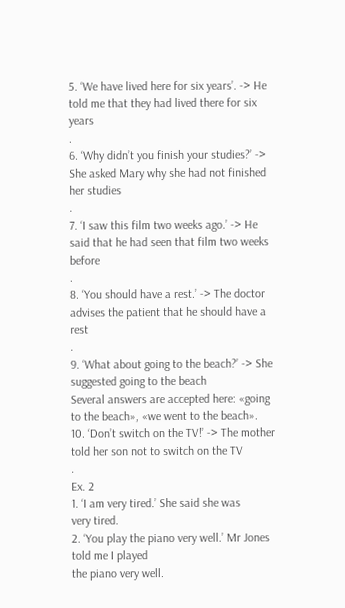5. ‘We have lived here for six years’. -> He told me that they had lived there for six years
.
6. ‘Why didn’t you finish your studies?’ -> She asked Mary why she had not finished her studies
.
7. ‘I saw this film two weeks ago.’ -> He said that he had seen that film two weeks before
.
8. ‘You should have a rest.’ -> The doctor advises the patient that he should have a rest
.
9. ‘What about going to the beach?’ -> She suggested going to the beach
Several answers are accepted here: «going to the beach», «we went to the beach».
10. ‘Don’t switch on the TV!’ -> The mother told her son not to switch on the TV
.
Ex. 2
1. ‘I am very tired.’ She said she was
very tired.
2. ‘You play the piano very well.’ Mr Jones told me I played
the piano very well.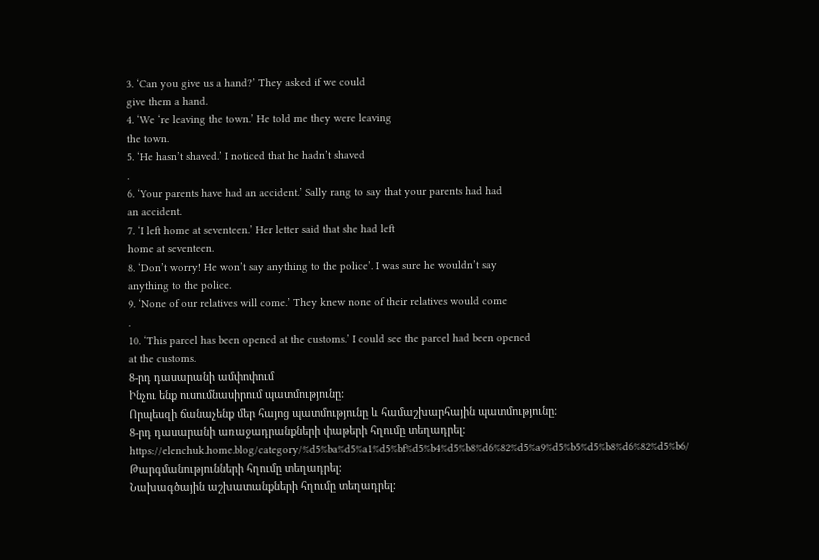3. ‘Can you give us a hand?’ They asked if we could
give them a hand.
4. ‘We ‘re leaving the town.’ He told me they were leaving
the town.
5. ‘He hasn’t shaved.’ I noticed that he hadn’t shaved
.
6. ‘Your parents have had an accident.’ Sally rang to say that your parents had had
an accident.
7. ‘I left home at seventeen.’ Her letter said that she had left
home at seventeen.
8. ‘Don’t worry! He won’t say anything to the police’. I was sure he wouldn’t say
anything to the police.
9. ‘None of our relatives will come.’ They knew none of their relatives would come
.
10. ‘This parcel has been opened at the customs.’ I could see the parcel had been opened
at the customs.
8-րդ դասարանի ամփոփում
Ինչու ենք ուսումնասիրում պատմությունը:
Որպեսզի ճանաչենք մեր հայոց պատմությունը և համաշխարհային պատմությունը։
8-րդ դասարանի առաջադրանքների փաթերի հղումը տեղադրել:
https://elenchuk.home.blog/category/%d5%ba%d5%a1%d5%bf%d5%b4%d5%b8%d6%82%d5%a9%d5%b5%d5%b8%d6%82%d5%b6/
Թարգմանությունների հղումը տեղադրել:
Նախագծային աշխատանքների հղումը տեղադրել: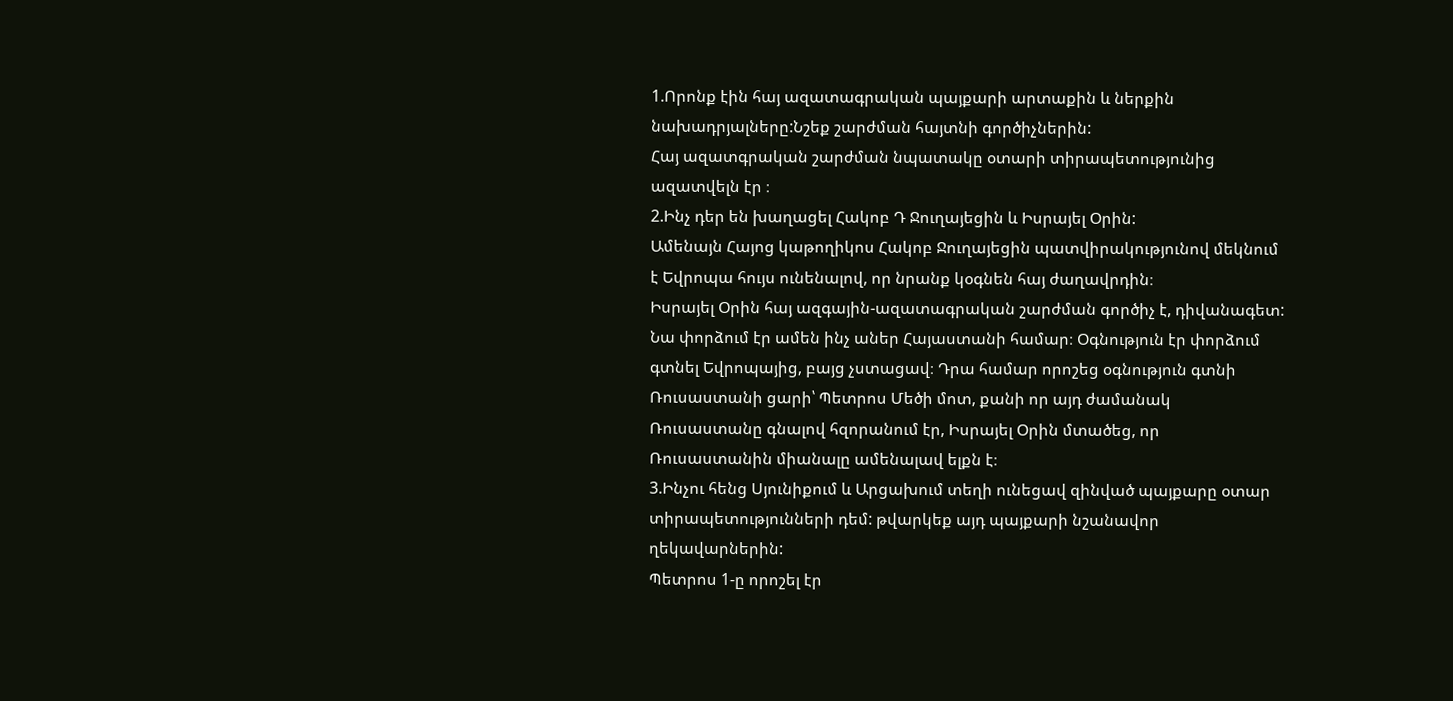1.Որոնք էին հայ ազատագրական պայքարի արտաքին և ներքին նախադրյալները:Նշեք շարժման հայտնի գործիչներին:
Հայ ազատգրական շարժման նպատակը օտարի տիրապետությունից ազատվելն էր ։
2.Ինչ դեր են խաղացել Հակոբ Դ Ջուղայեցին և Իսրայել Օրին:
Ամենայն Հայոց կաթողիկոս Հակոբ Ջուղայեցին պատվիրակությունով մեկնում է Եվրոպա հույս ունենալով, որ նրանք կօգնեն հայ ժաղավրդին։
Իսրայել Օրին հայ ազգային-ազատագրական շարժման գործիչ է, դիվանագետ: Նա փորձում էր ամեն ինչ աներ Հայաստանի համար։ Օգնություն էր փորձում գտնել Եվրոպայից, բայց չստացավ։ Դրա համար որոշեց օգնություն գտնի Ռուսաստանի ցարի՝ Պետրոս Մեծի մոտ, քանի որ այդ ժամանակ Ռուսաստանը գնալով հզորանում էր, Իսրայել Օրին մտածեց, որ Ռուսաստանին միանալը ամենալավ ելքն է։
3.Ինչու հենց Սյունիքում և Արցախում տեղի ունեցավ զինված պայքարը օտար տիրապետությունների դեմ: թվարկեք այդ պայքարի նշանավոր ղեկավարներին:
Պետրոս 1-ը որոշել էր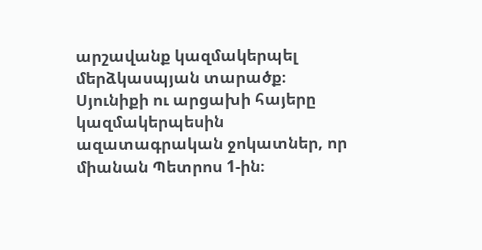արշավանք կազմակերպել մերձկասպյան տարածք։ Սյունիքի ու արցախի հայերը կազմակերպեսին ազատագրական ջոկատներ, որ միանան Պետրոս 1-ին։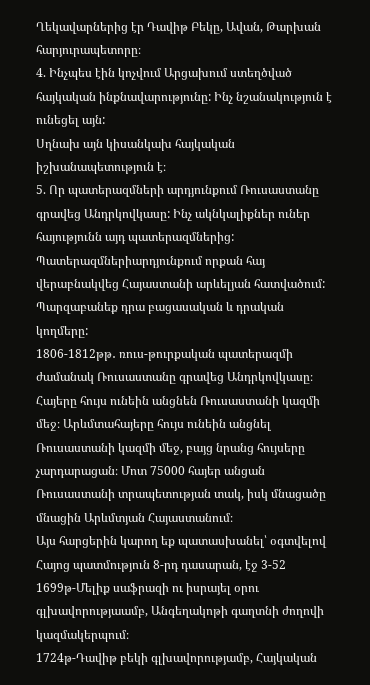Ղեկավարներից էր Դավիթ Բեկը, Ավան, Թարխան հարյուրապետորը։
4. Ինչպես էին կոչվում Արցախում ստեղծված հայկական ինքնավարությունը: Ինչ նշանակություն է ունեցել այն:
Սղնախ այն կիսանկախ հայկական իշխանապետություն է։
5. Որ պատերազմների արդյունքում Ռուսաստանը գրավեց Անդրկովկասը: Ինչ ակնկալիքներ ուներ հայությունն այդ պատերազմներից: Պատերազմներիարդյունքում որքան հայ վերաբնակվեց Հայաստանի արևելյան հատվածում: Պարզաբանեք դրա բացասական և դրական կողմերը:
1806-1812թթ․ ռուս-թուրքական պատերազմի ժամանակ Ռուսաստանը գրավեց Անդրկովկասը։ Հայերը հույս ունեին անցնեն Ռուսաստանի կազմի մեջ։ Արևմտահայերը հույս ունեին անցնել Ռուսաստանի կազմի մեջ, բայց նրանց հույսերը չարդարացան։ Մոտ 75000 հայեր անցան Ռուսաստանի տրապետության տակ, իսկ մնացածը մնացին Արևմտյան Հայաստանում։
Այս հարցերին կարող եք պատասխանել՝ օգտվելով Հայոց պատմություն 8-րդ դասարան, էջ 3-52
1699թ-Մելիք սաֆրազի ու իսրայել օրու գլխավորությաամբ, Անգեղակոթի գաղտնի ժողովի կազմակերպում։
1724թ-Դավիթ բեկի գլխավորությամբ, Հայկական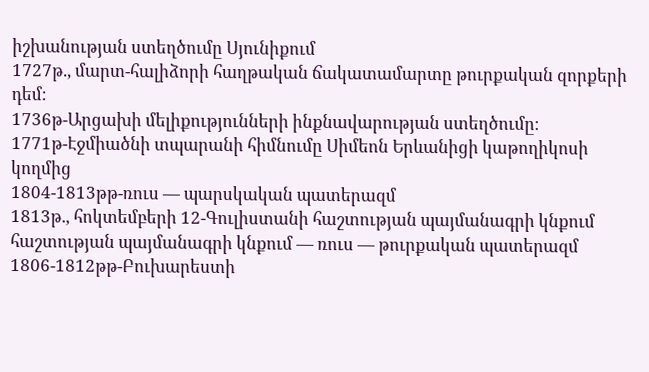իշխանության ստեղծումը Սյունիքում
1727թ., մարտ-հալիձորի հաղթական ճակատամարտը թուրքական զորքերի դեմ։
1736թ-Արցախի մելիքությունների ինքնավարության ստեղծումը։
1771թ-Էջմիածնի տպարանի հիմնումը Սիմեոն Երևանիցի կաթողիկոսի կողմից
1804-1813թթ-ռուս — պարսկական պատերազմ
1813թ., հոկտեմբերի 12-Գուլիստանի հաշտության պայմանագրի կնքում
հաշտության պայմանագրի կնքում — ռուս — թուրքական պատերազմ
1806-1812թթ-Բուխարեստի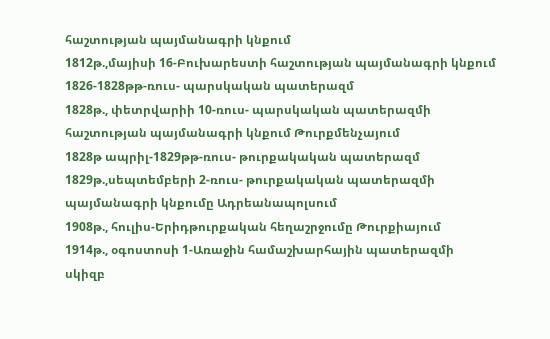հաշտության պայմանագրի կնքում
1812թ.,մայիսի 16-Բուխարեստի հաշտության պայմանագրի կնքում
1826-1828թթ-ռուս- պարսկական պատերազմ
1828թ., փետրվարիի 10-ռուս- պարսկական պատերազմի հաշտության պայմանագրի կնքում Թուրքմենչայում
1828թ ապրիլ-1829թթ-ռուս- թուրքակական պատերազմ
1829թ.,սեպտեմբերի 2-ռուս- թուրքակական պատերազմի պայմանագրի կնքումը Ադրեանապոլսում
1908թ., հուլիս-Երիդթուրքական հեղաշրջումը Թուրքիայում
1914թ., օգոստոսի 1-Առաջին համաշխարհային պատերազմի սկիզբ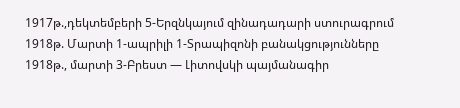1917թ.,դեկտեմբերի 5-Երզնկայում զինադադարի ստուրագրում
1918թ. Մարտի 1-ապրիլի 1-Տրապիզոնի բանակցությունները
1918թ., մարտի 3-Բրեստ — Լիտովսկի պայմանագիր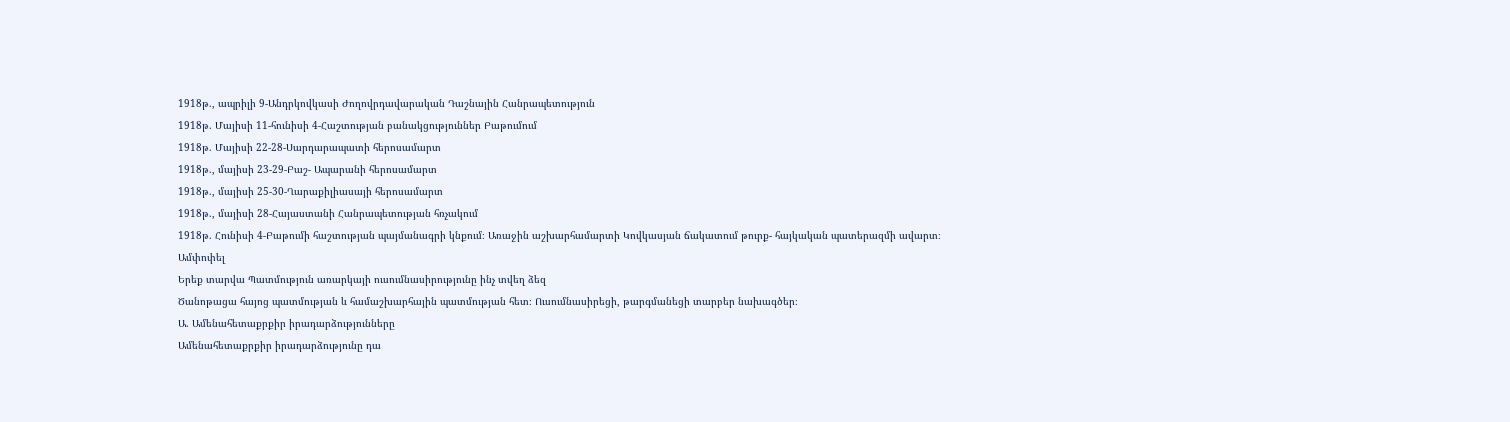1918թ., ապրիլի 9-Անդրկովկասի Ժողովրդավարական Դաշնային Հանրապետություն
1918թ. Մայիսի 11-հունիսի 4-Հաշտության բանակցություններ Բաթումում
1918թ. Մայիսի 22-28-Սարդարապատի հերոսամարտ
1918թ., մայիսի 23-29-Բաշ- Ապարանի հերոսամարտ
1918թ., մայիսի 25-30-Ղարաքիլիասայի հերոսամարտ
1918թ., մայիսի 28-Հայաստանի Հանրապետության հռչակում
1918թ. Հունիսի 4-Բաթումի հաշտության պայմանագրի կնքում։ Առաջին աշխարհամարտի Կովկասյան ճակատում թուրք- հայկական պատերազմի ավարտ։
Ամփոփել
Երեք տարվա Պատմություն առարկայի ուսումնասիրությունը ինչ տվեղ ձեզ
Ծանոթացա հայոց պատմության և համաշխարհային պատմության հետ։ Ուսումնասիրեցի, թարգմանեցի տարբեր նախագծեր։
Ա. Ամենահետաքրքիր իրադարձությունները
Ամենահետաքրքիր իրադարձությունը դա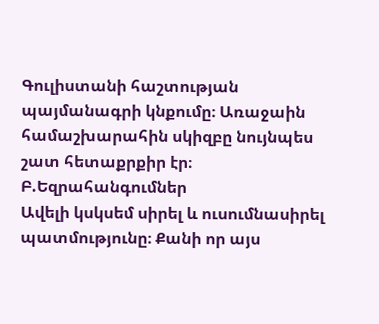Գուլիստանի հաշտության պայմանագրի կնքումը։ Առաջաին համաշխարահին սկիզբը նույնպես շատ հետաքրքիր էր։
Բ.Եզրահանգումներ
Ավելի կսկսեմ սիրել և ուսումնասիրել պատմությունը։ Քանի որ այս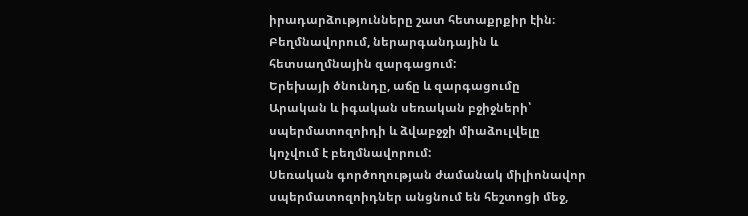իրադարձությունները շատ հետաքրքիր էին։
Բեղմնավորում, ներարգանդային և հետսաղմնային զարգացում:
Երեխայի ծնունդը, աճը և զարգացումը
Արական և իգական սեռական բջիջների՝ սպերմատոզոիդի և ձվաբջջի միաձուլվելը կոչվում է բեղմնավորում:
Սեռական գործողության ժամանակ միլիոնավոր սպերմատոզոիդներ անցնում են հեշտոցի մեջ,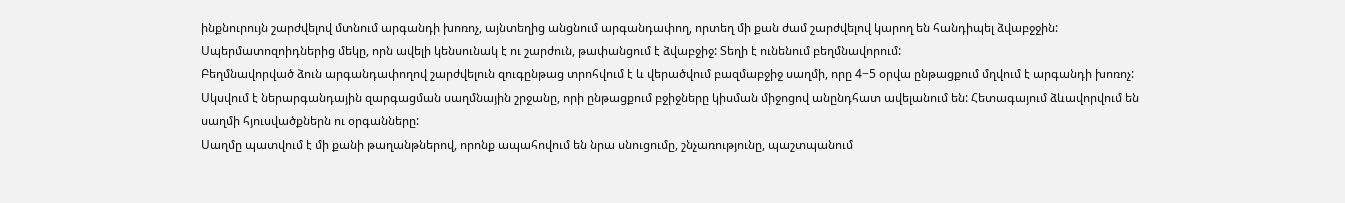ինքնուրույն շարժվելով մտնում արգանդի խոռոչ, այնտեղից անցնում արգանդափող, որտեղ մի քան ժամ շարժվելով կարող են հանդիպել ձվաբջջին:
Սպերմատոզոիդներից մեկը, որն ավելի կենսունակ է ու շարժուն, թափանցում է ձվաբջիջ: Տեղի է ունենում բեղմնավորում:
Բեղմնավորված ձուն արգանդափողով շարժվելուն զուգընթաց տրոհվում է և վերածվում բազմաբջիջ սաղմի, որը 4−5 օրվա ընթացքում մղվում է արգանդի խոռոչ: Սկսվում է ներարգանդային զարգացման սաղմնային շրջանը, որի ընթացքում բջիջները կիսման միջոցով անընդհատ ավելանում են: Հետագայում ձևավորվում են սաղմի հյուսվածքներն ու օրգանները:
Սաղմը պատվում է մի քանի թաղանթներով, որոնք ապահովում են նրա սնուցումը, շնչառությունը, պաշտպանում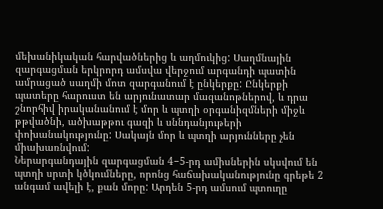մեխանիկական հարվածներից և աղմուկից: Սաղմնային զարգացման երկրորդ ամսվա վերջում արգանդի պատին ամրացած սաղմի մոտ զարգանում է ընկերքը: Ընկերքի պատերը հարուստ են արյունատար մազանոթներով, և դրա շնորհիվ իրականանում է մոր և պտղի օրգանիզմների միջև թթվածնի, ածխաթթու գազի և սննդանյութերի փոխանակությունը: Սակայն մոր և պտղի արյունները չեն միախառնվում:
Ներարգանդային զարգացման 4−5-րդ ամիսներին սկսվում են պտղի սրտի կծկումները, որոնց հաճախականությունը գրեթե 2 անգամ ավելի է, քան մորը: Արդեն 5-րդ ամսում պտուղը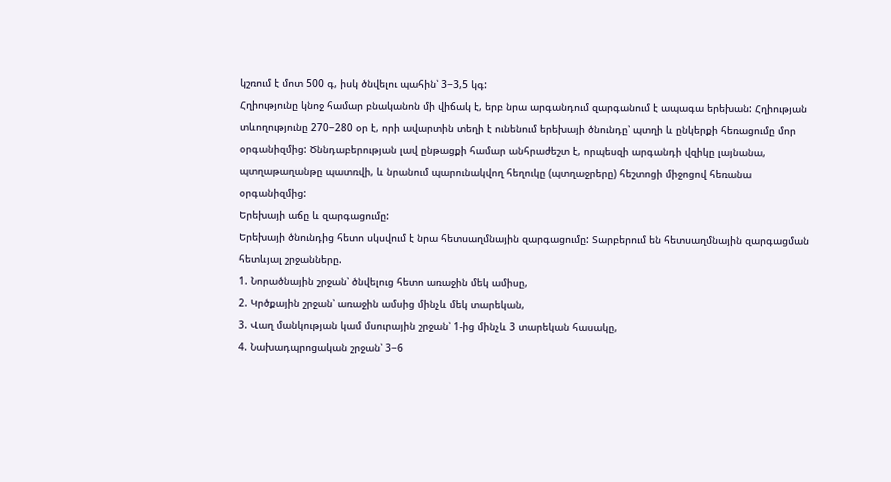կշռում է մոտ 500 գ, իսկ ծնվելու պահին՝ 3−3,5 կգ:
Հղիությունը կնոջ համար բնականոն մի վիճակ է, երբ նրա արգանդում զարգանում է ապագա երեխան: Հղիության տևողությունը 270−280 օր է, որի ավարտին տեղի է ունենում երեխայի ծնունդը՝ պտղի և ընկերքի հեռացումը մոր օրգանիզմից: Ծննդաբերության լավ ընթացքի համար անհրաժեշտ է, որպեսզի արգանդի վզիկը լայնանա, պտղաթաղանթը պատռվի, և նրանում պարունակվող հեղուկը (պտղաջրերը) հեշտոցի միջոցով հեռանա օրգանիզմից:
Երեխայի աճը և զարգացումը:
Երեխայի ծնունդից հետո սկսվում է նրա հետսաղմնային զարգացումը: Տարբերում են հետսաղմնային զարգացման հետևյալ շրջանները.
1. Նորածնային շրջան՝ ծնվելուց հետո առաջին մեկ ամիսը,
2. Կրծքային շրջան՝ առաջին ամսից մինչև մեկ տարեկան,
3. Վաղ մանկության կամ մսուրային շրջան՝ 1-ից մինչև 3 տարեկան հասակը,
4. Նախադպրոցական շրջան՝ 3−6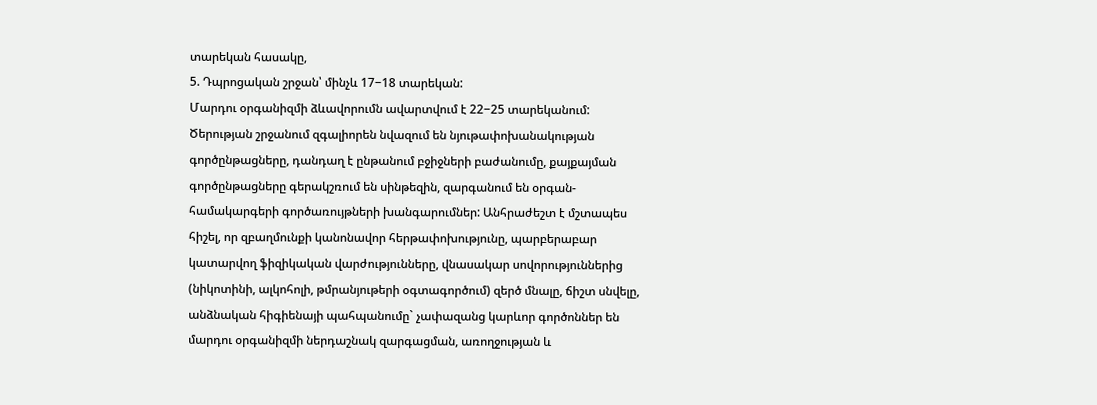տարեկան հասակը,
5. Դպրոցական շրջան՝ մինչև 17−18 տարեկան:
Մարդու օրգանիզմի ձևավորումն ավարտվում է 22−25 տարեկանում:
Ծերության շրջանում զգալիորեն նվազում են նյութափոխանակության գործընթացները, դանդաղ է ընթանում բջիջների բաժանումը, քայքայման գործընթացները գերակշռում են սինթեզին, զարգանում են օրգան-համակարգերի գործառույթների խանգարումներ: Անհրաժեշտ է մշտապես հիշել, որ զբաղմունքի կանոնավոր հերթափոխությունը, պարբերաբար կատարվող ֆիզիկական վարժությունները, վնասակար սովորություններից (նիկոտինի, ալկոհոլի, թմրանյութերի օգտագործում) զերծ մնալը, ճիշտ սնվելը, անձնական հիգիենայի պահպանումը` չափազանց կարևոր գործոններ են մարդու օրգանիզմի ներդաշնակ զարգացման, առողջության և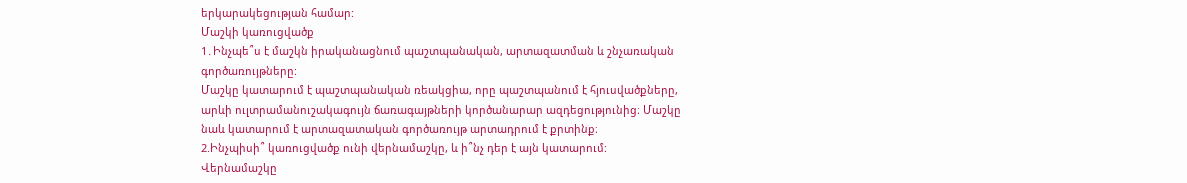երկարակեցության համար:
Մաշկի կառուցվածք
1․Ինչպե՞ս է մաշկն իրականացնում պաշտպանական, արտազատման և շնչառական գործառույթները:
Մաշկը կատարում է պաշտպանական ռեակցիա, որը պաշտպանում է հյուսվածքները, արևի ուլտրամանուշակագույն ճառագայթների կործանարար ազդեցությունից։ Մաշկը նաև կատարում է արտազատական գործառույթ արտադրում է քրտինք։
2.Ինչպիսի՞ կառուցվածք ունի վերնամաշկը, և ի՞նչ դեր է այն կատարում:
Վերնամաշկը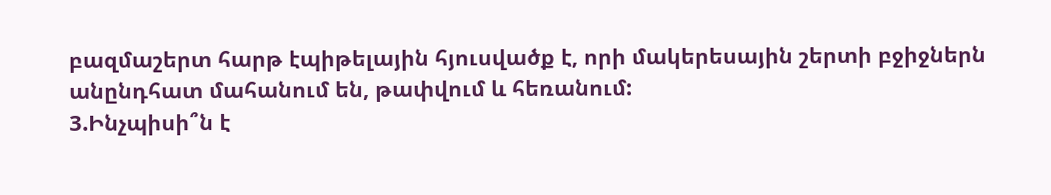բազմաշերտ հարթ էպիթելային հյուսվածք է, որի մակերեսային շերտի բջիջներն անընդհատ մահանում են, թափվում և հեռանում:
3.Ինչպիսի՞ն է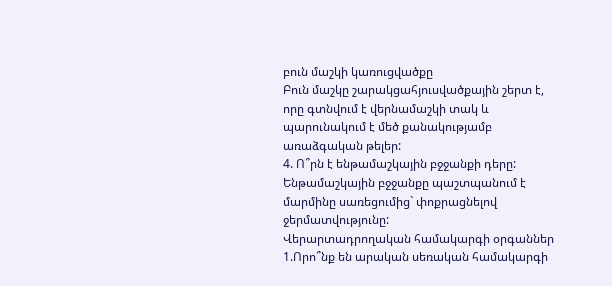բուն մաշկի կառուցվածքը
Բուն մաշկը շարակցահյուսվածքային շերտ է, որը գտնվում է վերնամաշկի տակ և պարունակում է մեծ քանակությամբ առաձգական թելեր:
4. Ո՞րն է ենթամաշկային բջջանքի դերը:
Ենթամաշկային բջջանքը պաշտպանում է մարմինը սառեցումից` փոքրացնելով ջերմատվությունը:
Վերարտադրողական համակարգի օրգաններ
1.Որո՞նք են արական սեռական համակարգի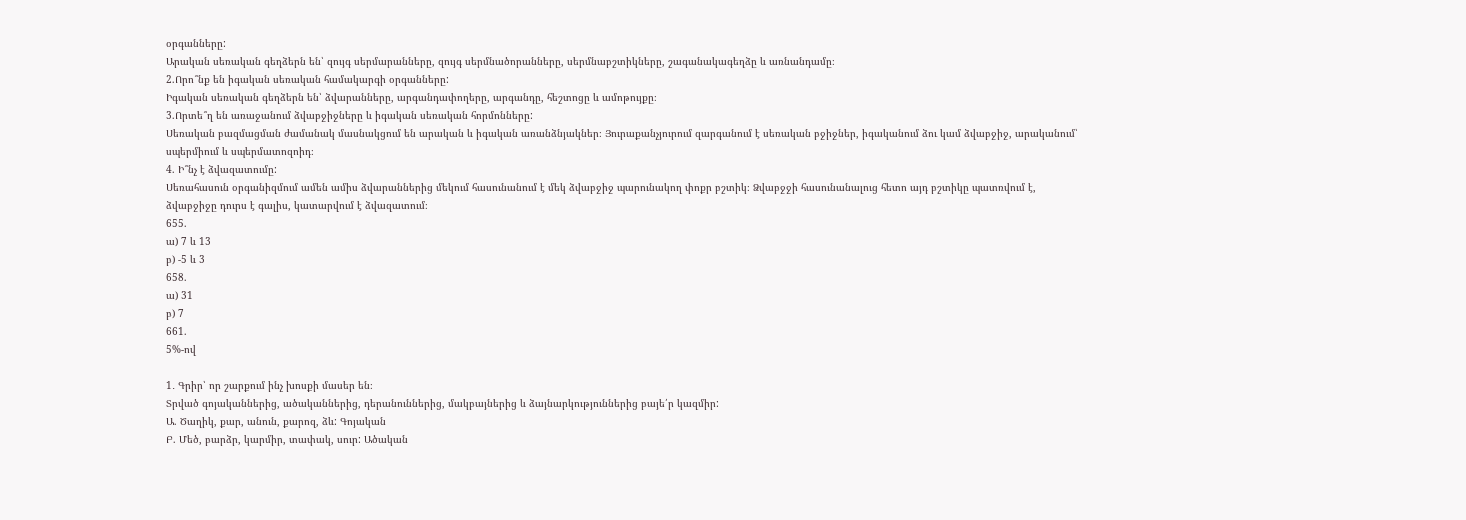օրգանները:
Արական սեռական գեղձերն են՝ զույգ սերմարանները, զույգ սերմնածորանները, սերմնաբշտիկները, շագանակագեղձը և առնանդամը։
2.Որո՞նք են իգական սեռական համակարգի օրգանները:
Իգական սեռական գեղձերն են՝ ձվարանները, արգանդափողերը, արգանդը, հեշտոցը և ամոթույքը։
3.Որտե՞ղ են առաջանում ձվաբջիջները և իգական սեռական հորմոնները:
Սեռական բազմացման ժամանակ մասնակցում են արական և իգական առանձնյակներ։ Յուրաքանչյուրում զարգանում է սեռական բջիջներ, իգականում ձու կամ ձվաբջիջ, արականում՝ սպերմիում և սպերմատոզոիդ։
4. Ի՞նչ է ձվազատումը:
Սեռահասուն օրգանիզմում ամեն ամիս ձվարաններից մեկում հասունանում է մեկ ձվաբջիջ պարունակող փոքր բշտիկ։ Ձվաբջջի հասունանալուց հետո այդ բշտիկը պատռվում է, ձվաբջիջը դուրս է գալիս, կատարվում է ձվազատում։
655.
ա) 7 և 13
բ) -5 և 3
658.
ա) 31
բ) 7
661.
5%-ով

1․ Գրիր՝ որ շարքում ինչ խոսքի մասեր են։
Տրված գոյականներից, ածականներից, դերանուններից, մակբայներից և ձայնարկություններից բայե՛ր կազմիր:
Ա. Ծաղիկ, քար, անուն, քարոզ, ձև: Գոյական
Բ. Մեծ, բարձր, կարմիր, տափակ, սուր: Ածական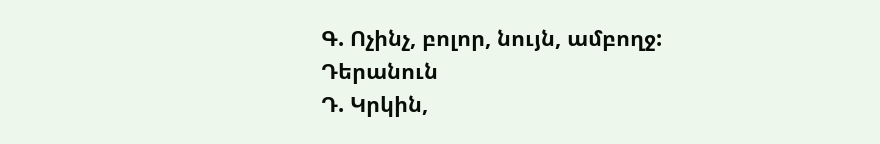Գ. Ոչինչ, բոլոր, նույն, ամբողջ: Դերանուն
Դ. Կրկին,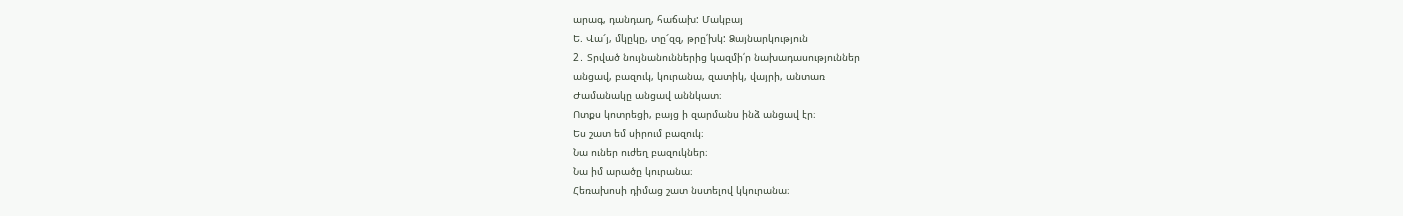արագ, դանդաղ, հաճախ: Մակբայ
Ե. Վա՜յ, մկըկը, տը՜զզ, թրը՛խկ: Ձայնարկություն
2․ Տրված նույնանուններից կազմի՛ր նախադասություններ
անցավ, բազուկ, կուրանա, զատիկ, վայրի, անտառ
Ժամանակը անցավ աննկատ։
Ոտքս կոտրեցի, բայց ի զարմանս ինձ անցավ էր։
Ես շատ եմ սիրում բազուկ։
Նա ուներ ուժեղ բազուկներ։
Նա իմ արածը կուրանա։
Հեռախոսի դիմաց շատ նստելով կկուրանա։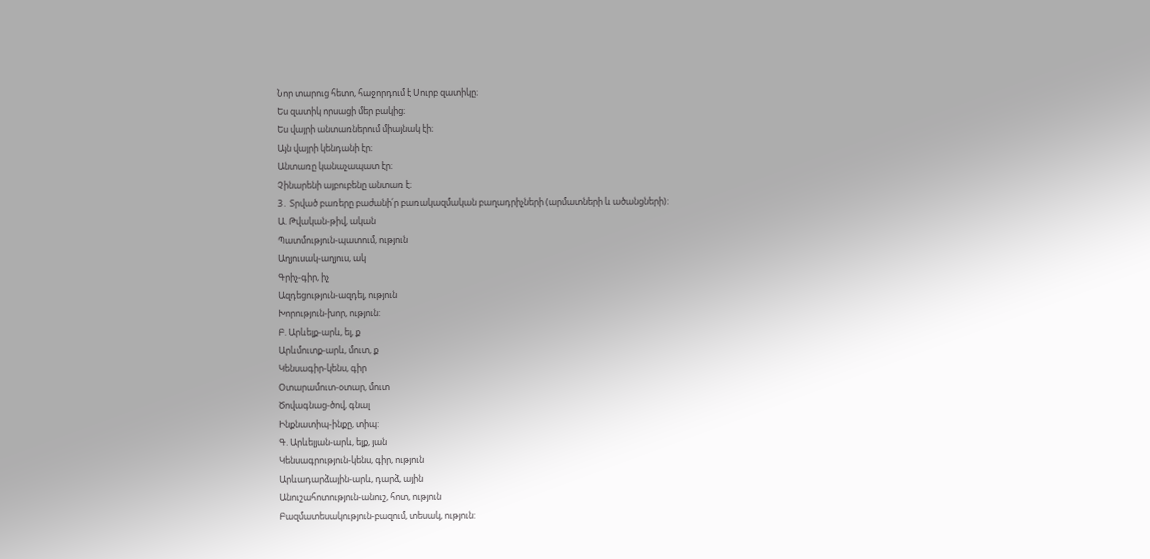Նոր տարուց հետո, հաջորդում է Սուրբ զատիկը։
Ես զատիկ որսացի մեր բակից։
Ես վայրի անտառներում միայնակ էի։
Այն վայրի կենդանի էր։
Անտառը կանաչապատ էր։
Չինարենի այբուբենը անտառ է։
3․ Տրված բառերը բաժանի՛ր բառակազմական բաղադրիչների (արմատների և ածանցների):
Ա. Թվական-թիվ, ական
Պատմություն-պատում, ություն
Աղյուսակ-աղյուս, ակ
Գրիչ-գիր, իչ
Ազդեցություն-ազդել, ություն
Խորություն-խոր, ություն:
Բ. Արևելք-արև, ել, ք
Արևմուտք-արև, մուտ, ք
Կենսագիր-կենս, գիր
Օտարամուտ-օտար, մուտ
Ծովագնաց-ծով, գնալ
Ինքնատիպ-ինքը, տիպ:
Գ. Արևելյան-արև, ելք, յան
Կենսագրություն-կենս, գիր, ություն
Արևադարձային-արև, դարձ, ային
Անուշահոտություն-անուշ, հոտ, ություն
Բազմատեսակություն-բազում, տեսակ, ություն: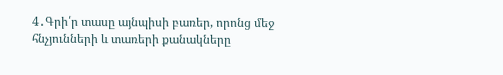4․Գրի՛ր տասը այնպիսի բառեր, որոնց մեջ հնչյունների և տառերի քանակները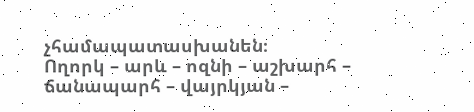չհամապատասխանեն։
Ողորկ – արև – ոզնի – աշխարհ – ճանապարհ – վայրկյան –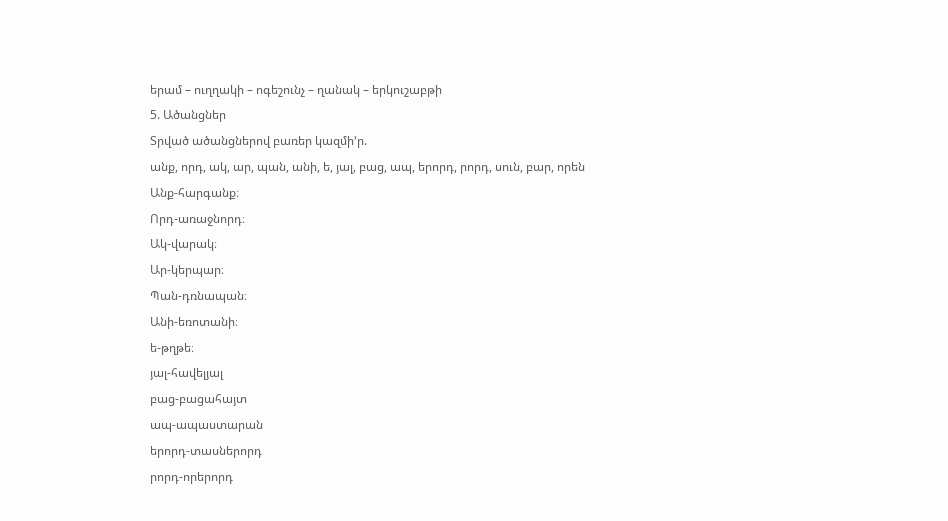երամ – ուղղակի – ոգեշունչ – ղանակ – երկուշաբթի
5. Ածանցներ
Տրված ածանցներով բառեր կազմի’ր.
անք, որդ, ակ, ար, պան, անի, ե, յալ, բաց, ապ, երորդ, րորդ, սուն, բար, որեն
Անք-հարգանք։
Որդ-առաջնորդ։
Ակ-վարակ։
Ար-կերպար։
Պան-դռնապան։
Անի-եռոտանի։
ե-թղթե։
յալ-հավելյալ
բաց-բացահայտ
ապ-ապաստարան
երորդ-տասներորդ
րորդ-որերորդ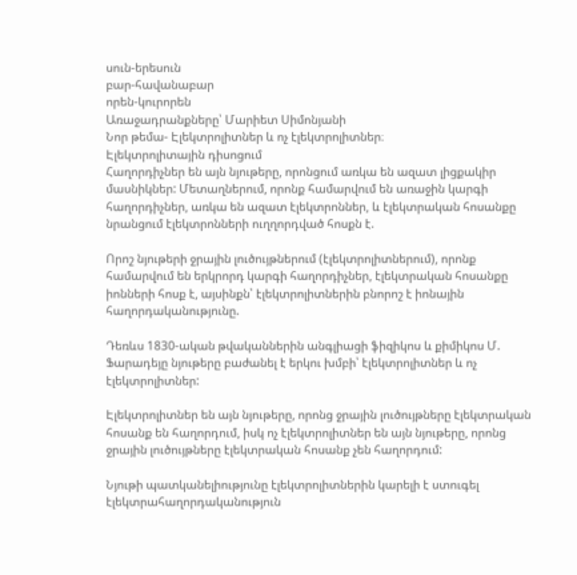սուն-երեսուն
բար-հավանաբար
որեն-կուրորեն
Առաջադրանքները՝ Մարիետ Սիմոնյանի
Նոր թեմա- Էլեկտրոլիտներ և ոչ էլեկտրոլիտներ։
Էլեկտրոլիտային դիսոցում
Հաղորդիչներ են այն նյութերը, որոնցում առկա են ազատ լիցքակիր մասնիկներ: Մետաղներում, որոնք համարվում են առաջին կարգի հաղորդիչներ, առկա են ազատ էլեկտրոններ, և էլեկտրական հոսանքը նրանցում էլեկտրոնների ուղղորդված հոսքն է.

Որոշ նյութերի ջրային լուծույթներում (էլեկտրոլիտներում), որոնք համարվում են երկրորդ կարգի հաղորդիչներ, էլեկտրական հոսանքը իոնների հոսք է, այսինքն՝ էլեկտրոլիտներին բնորոշ է իոնային հաղորդականությունը.

Դեռևս 1830-ական թվականներին անգլիացի ֆիզիկոս և քիմիկոս Մ. Ֆարադեյը նյութերը բաժանել է երկու խմբի՝ էլեկտրոլիտներ և ոչ էլեկտրոլիտներ:

Էլեկտրոլիտներ են այն նյութերը, որոնց ջրային լուծույթները էլեկտրական հոսանք են հաղորդում, իսկ ոչ էլեկտրոլիտներ են այն նյութերը, որոնց ջրային լուծույթները էլեկտրական հոսանք չեն հաղորդում:

Նյութի պատկանելիությունը էլեկտրոլիտներին կարելի է ստուգել էլեկտրահաղորդականություն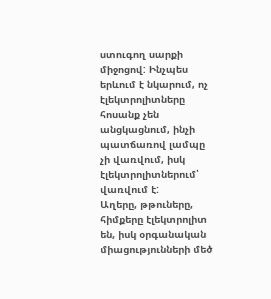ստուգող սարքի միջոցով: Ինչպես երևում է նկարում, ոչ էլեկտրոլիտները հոսանք չեն անցկացնում, ինչի պատճառով լամպը չի վառվում, իսկ էլեկտրոլիտներում՝ վառվում է:
Աղերը, թթուները, հիմքերը էլեկտրոլիտ են, իսկ օրգանական միացությունների մեծ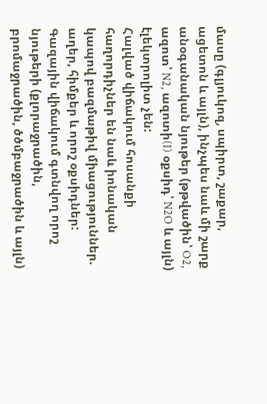մասը (գլյուկոզ, սպիրտ, շաքար, ացետոն և այլն), ինչպես նաև մի շարք անօգանական նյութեր (թթվածին՝ O2, ազոտ՝ N2, ազոտի(I) օքսիդ՝ N2O և այլն) էլեկտրոլիտ չեն:
Հալված վիճակում հոսանքի հաղորդիչներ են նաև իոնական կապով բազմաթիվ միացություններ. աղեր, հիմքեր և որոշ օքսիդներ:
Գազային վիճակում գտնվող որոշ նյութերի (քլորաջրածին, բրոմաջրածին, ծծմբաջրածին և այլն)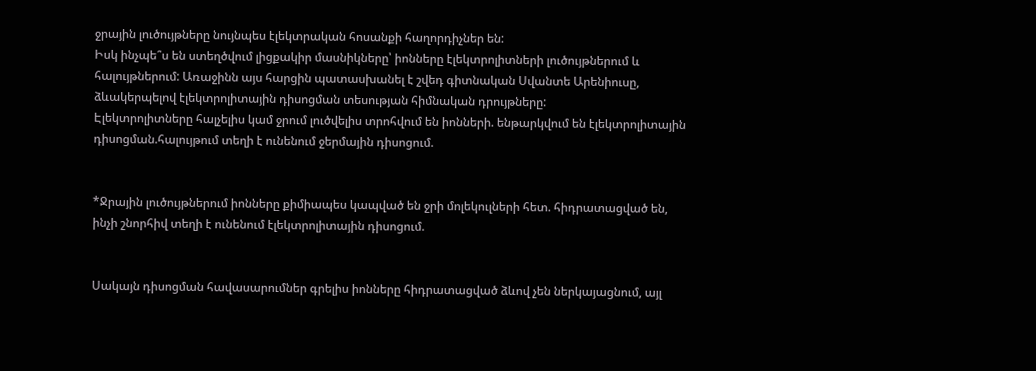ջրային լուծույթները նույնպես էլեկտրական հոսանքի հաղորդիչներ են:
Իսկ ինչպե՞ս են ստեղծվում լիցքակիր մասնիկները՝ իոնները էլեկտրոլիտների լուծույթներում և հալույթներում: Առաջինն այս հարցին պատասխանել է շվեդ գիտնական Սվանտե Արենիուսը, ձևակերպելով էլեկտրոլիտային դիսոցման տեսության հիմնական դրույթները:
Էլեկտրոլիտները հալչելիս կամ ջրում լուծվելիս տրոհվում են իոնների. ենթարկվում են էլեկտրոլիտային դիսոցման.հալույթում տեղի է ունենում ջերմային դիսոցում.


*Ջրային լուծույթներում իոնները քիմիապես կապված են ջրի մոլեկուլների հետ. հիդրատացված են, ինչի շնորհիվ տեղի է ունենում էլեկտրոլիտային դիսոցում.


Սակայն դիսոցման հավասարումներ գրելիս իոնները հիդրատացված ձևով չեն ներկայացնում, այլ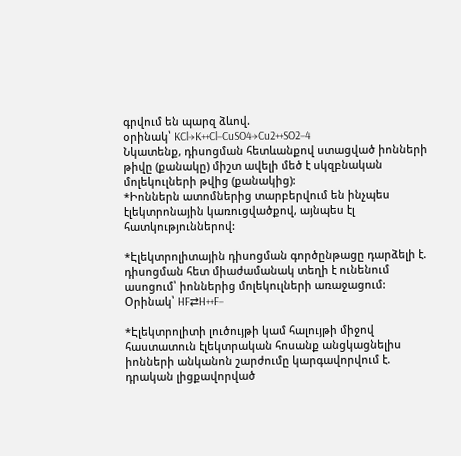գրվում են պարզ ձևով.
օրինակ՝ KCl→K++Cl−CuSO4→Cu2++SO2−4
Նկատենք, դիսոցման հետևանքով ստացված իոնների թիվը (քանակը) միշտ ավելի մեծ է սկզբնական մոլեկուլների թվից (քանակից):
*Իոններն ատոմներից տարբերվում են ինչպես էլեկտրոնային կառուցվածքով, այնպես էլ հատկություններով:

*Էլեկտրոլիտային դիսոցման գործընթացը դարձելի է. դիսոցման հետ միաժամանակ տեղի է ունենում ասոցում՝ իոններից մոլեկուլների առաջացում:
Օրինակ՝ HF⇄H++F−

*Էլեկտրոլիտի լուծույթի կամ հալույթի միջով հաստատուն էլեկտրական հոսանք անցկացնելիս իոնների անկանոն շարժումը կարգավորվում է. դրական լիցքավորված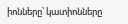իոնները՝ կատիոնները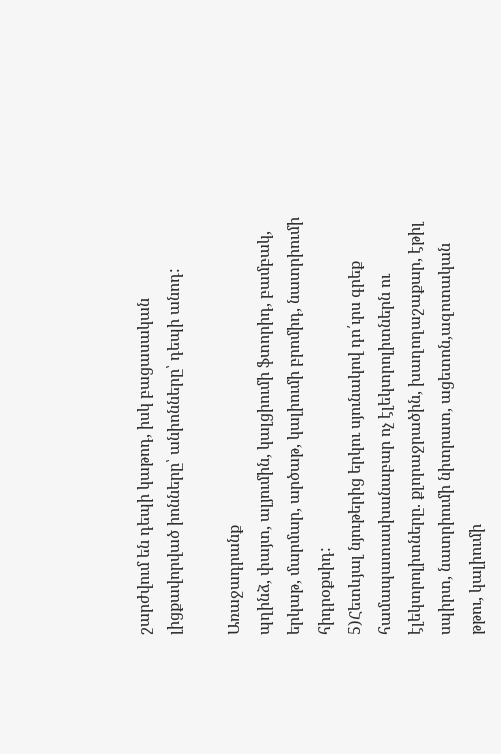շարժվում են դեպի կաթոդ, իսկ բացասական լիցքավորված իոնները՝ անիոնները՝ դեպի անոդ:

Առաջադրանք
պղինձ, փայտ, ալյումին, կալցիումի ֆտորիդ, բամբակ, երկաթ, մարմար, արծաթ, կալիումի բրոմիդ, նատրիումի հիդրօքսիդ:
5)Հետևյալ նյութերից երկու սյունակով դո՛ւրս գրեք համապատասխանաբար ոչ էլեկտրոլիտներն ու էլեկտրոլիտները. քլորաջրածին, խաղողաշաքար, էթիլ սպիրտ, նատրիումի նիտրատ, ացետոն,ազոտական թթու, կալիումի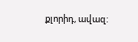քլորիդ, ավազ: